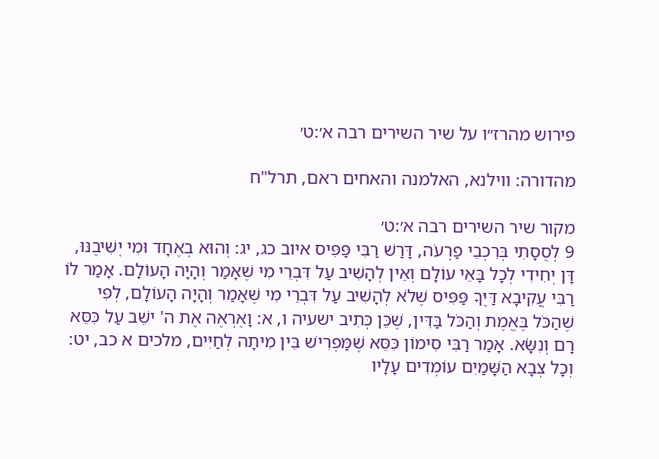פירוש מהרז״ו על שיר השירים רבה א׳:ט׳

מהדורה: ווילנא, האלמנה והאחים ראם, תרל"ח

מקור שיר השירים רבה א׳:ט׳
9 לְסֻסָתִי בְּרִכְבֵי פַרְעֹה, דָּרַשׁ רַבִּי פַּפִּיס איוב כג, יג: וְהוּא בְאֶחָד וּמִי יְשִׁיבֶנּוּ, דָּן יְחִידִי לְכָל בָּאֵי עוֹלָם וְאֵין לְהָשִׁיב עַל דִּבְרֵי מִי שֶׁאָמַר וְהָיָה הָעוֹלָם. אָמַר לוֹ רַבִּי עֲקִיבָא דַּיֶּךָ פַּפִּיס שֶׁלֹא לְהָשִׁיב עַל דִּבְרֵי מִי שֶׁאָמַר וְהָיָה הָעוֹלָם, לְפִי שֶׁהַכֹּל בֶּאֱמֶת וְהַכֹּל בַּדִּין, שֶׁכֵּן כְּתִיב ישעיה ו, א: וָאֶרְאֶה אֶת ה' ישֵׁב עַל כִּסֵּא רָם וְנִשָֹּׂא. אָמַר רַבִּי סִימוֹן כִּסֵּא שֶׁמַּפְרִישׁ בֵּין מִיתָה לְחַיִּים, מלכים א כב, יט: וְכָל צְבָא הַשָּׁמַיִם עוֹמְדִים עָלָיו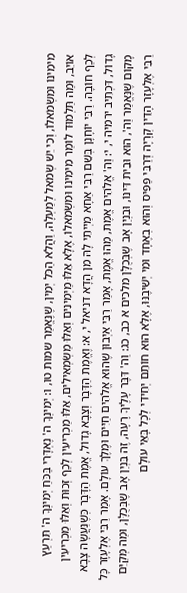מִימִינוֹ וּמִשְׂמֹאלוֹ, וְכִי יֵשׁ שְׂמֹאל לְמַעְלָה, וַהֲלֹא הַכֹּל יְמִין, שֶׁנֶּאֱמַר שמות טו, ו: יְמִינְךָ ה' נֶאְדָּרִי בַּכֹּחַ יְמִינְךָ ה' תִּרְעַץ אוֹיֵב, וּמַה תַּלְמוּד לוֹמַר מִימִינוֹ וּמִשְׂמֹאלוֹ, אֶלָּא אֵלּוּ מַיְמִינִים וְאֵלּוּ מַשְׂמְאִילִים, אֵלּוּ מַכְרִיעִין לְכַף זְכוּת וְאֵלּוּ מַכְרִיעִין לְכַף חוֹבָה. רַבִּי יוֹחָנָן בְּשֵׁם רַבִּי אַחָא מַיְיתֵי לָהּ מִן הֲדָא דניאל י, א: וֶאֱמֶת הַדָּבָר וְצָבָא גָדוֹל, אֱמֶת הַדָּבָר כְּשֶׁנַּעֲשָׂה צָבָא גָדוֹל, דִּכְתִיב ירמיה י, י: וַה' אֱלֹהִים אֱמֶת, מַהוּ אֱמֶת, אָמַר רַבִּי אַיְבוּן שֶׁהוּא אֱלֹהִים חַיִּים וּמֶלֶךְ עוֹלָם. אָמַר רַבִּי אֶלְעָזָר כָּל מָקוֹם שֶׁנֶּאֱמַר וַה', הוּא וּבֵית דִּינוֹ, וּבִנְיַן אָב שֶׁבְּכֻלָּן מלכים א כב, כג: וַה' דִּבֶּר עָלֶיךָ רָעָה, זֶה בִּנְיַן אָב שֶׁבְּכֻלָּן, וּמַה מְּקַיֵּם רַבִּי אֶלְעָזָר הָדֵין קְרָיָה דְּרַבִּי פַּפִּיס וְהוּא בְאֶחָד וּמִי יְשִׁיבֶנּוּ, אֶלָּא הוּא חוֹתֵם יְחִידִי לְכָל בָּאֵי עוֹלָם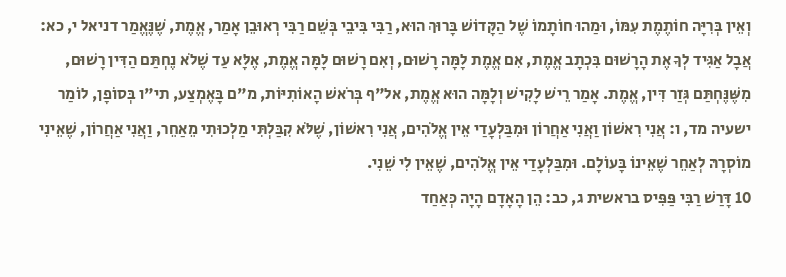וְאֵין בְּרִיָּה חוֹתֶמֶת עִמּוֹ, וּמַהוּ חוֹתָמוֹ שֶׁל הַקָּדוֹשׁ בָּרוּךְ הוּא, רַבִּי בִּיבֵי בְּשֵׁם רַבִּי רְאוּבֵן אָמַר, אֱמֶת, שֶׁנֶּאֱמַר דניאל י, כא: אֲבָל אַגִּיד לְךָ אֶת הָרָשׁוּם בִּכְתָב אֱמֶת, אִם אֱמֶת לָמָּה רָשׁוּם, וְאִם רָשׁוּם לָמָּה אֱמֶת, אֶלָּא עַד שֶׁלֹא נֶחְתַּם הַדִּין רָשׁוּם, מִשֶּׁנֶּחְתַּם גְּזַר דִּין, אֱמֶת. אָמַר רֵישׁ לָקִישׁ וְלָמָּה הוּא אֱמֶת, אל"ף בְּרֹאשׁ הָאוֹתִיּוֹת, מ"ם בָּאֶמְצַע, תי"ו בְּסוֹפָן, לוֹמַר ישעיה מד, ו: אֲנִי רִאשׁוֹן וַאֲנִי אַחֲרוֹן וּמִבַּלְעָדַי אֵין אֱלֹהִים, אֲנִי רִאשׁוֹן, שֶׁלֹּא קִבַּלְתִּי מַלְכוּתִי מֵאַחֵר, וַאֲנִי אַחֲרוֹן, שֶׁאֵינִי מוֹסְרָהּ לְאַחֵר שֶׁאֵינוֹ בָּעוֹלָם. וּמִבַּלְעָדַי אֵין אֱלֹהִים, שֶׁאֵין לִי שֵׁנִי.
10 דָּרַשׁ רַבִּי פַּפִּיס בראשית ג, כב: הֵן הָאָדָם הָיָה כְּאַחַד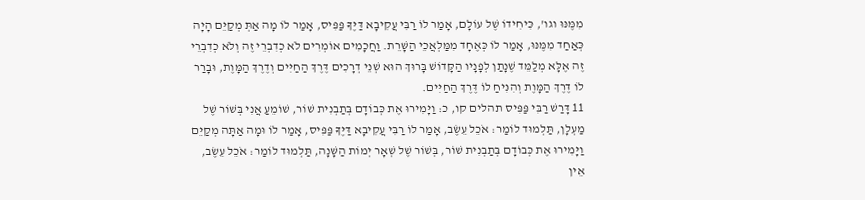מִמֶּנּוּ וגו', כִּיחִידוֹ שֶׁל עוֹלָם, אָמַר לוֹ רַבִּי עֲקִיבָא דַּיֶּךָ פַּפִּיס, אָמַר לוֹ מָה אַתְּ מְקַיֵּם הָיָה כְּאַחַד מִמֶּנּוּ, אָמַר לוֹ כְּאֶחָד מִמַּלְאֲכֵי הַשָּׁרֵת. וַחֲכָמִים אוֹמְרִים לֹא כְדִבְרֵי זֶה וְלֹא כְדִבְרֵי זֶה אֶלָּא מְלַמֵּד שֶׁנָתַן לְפָנָיו הַקָּדוֹשׁ בָּרוּךְ הוּא שְׁנֵי דְרָכִים דֶּרֶךְ הַחַיִּים וְדֶרֶךְ הַמָּוֶת, וּבָרַר לוֹ דֶּרֶךְ הַמָּוֶת וְהִנִּיחַ לוֹ דֶּרֶךְ הַחַיִּים.
11 דָּרַשׁ רַבִּי פַּפִּיס תהלים קו, כ: וַיָּמִירוּ אֶת כְּבוֹדָם בְּתַבְנִית שׁוֹר, שׁוֹמֵעַ אֲנִי בְּשׁוֹר שֶׁל מַעְלָן, תַּלְמוּד לוֹמַר: אֹכֵל עֵשֶׂב, אָמַר לוֹ רַבִּי עֲקִיבָא דַּיֶּךָ פַּפִּיס, אָמַר לוֹ וּמָה אַתָּה מְקַיֵּם וַיָּמִירוּ אֶת כְּבוֹדָם בְּתַבְנִית שׁוֹר, בְּשׁוֹר שֶׁל שְׁאָר יְמוֹת הַשָּׁנָה, תַּלְמוּד לוֹמַר: אֹכֵל עֵשֶׂב, אֵין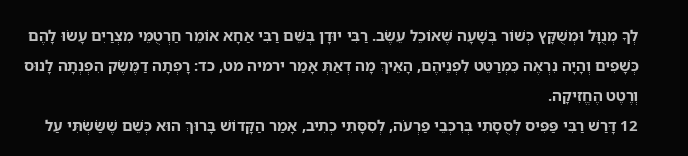לְךָ מְנֻוָּל וּמְשֻׁקָּץ כְּשׁוֹר בְּשָׁעָה שֶׁאוֹכֵל עֵשֶׂב. רַבִּי יוּדָן בְּשֵׁם רַבִּי אַחָא אוֹמֵר חַרְטֻמֵּי מִצְרַיִם עָשׂוּ לָהֶם כְּשָׁפִים וְהָיָה נִרְאֶה כִּמְרַטֵּט לִפְנֵיהֶם, הָאֵיךְ מָה דְאַתְּ אָמַר ירמיה מט, כד: רָפְתָה דַמֶּשֶׂק הִפְנְתָה לָנוּס וְרֶטֶט הֶחֱזִיקָה.
12 דָּרַשׁ רַבִּי פַּפִּיס לְסֻסָתִי בְּרִכְבֵי פַרְעֹה, לְסִסָּתִי כְתִיב, אָמַר הַקָּדוֹשׁ בָּרוּךְ הוּא כְּשֵׁם שֶׁשַֹּׂשְׂתִּי עַל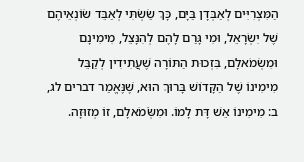הַמִּצְרִיִּים לְאַבְּדָן בַּיָּם, כָּךְ שַׂשְׂתִּי לְאַבֵּד שׂוֹנְאֵיהֶם שֶׁל יִשְׂרָאֵל, וּמִי גָּרַם לָהֶם לְהִנָּצֵל, מִימִינָם וּמִשְׂמֹאלָם, בִּזְכוּת הַתּוֹרָה שֶׁעֲתִידִין לְקַבֵּל מִימִינוֹ שֶׁל הַקָּדוֹשׁ בָּרוּךְ הוּא, שֶׁנֶּאֱמַר דברים לג, ב: מִימִינוֹ אֵשׁ דָּת לָמוֹ. וּמִשְֹּׂמֹאלָם, זוֹ מְזוּזָה.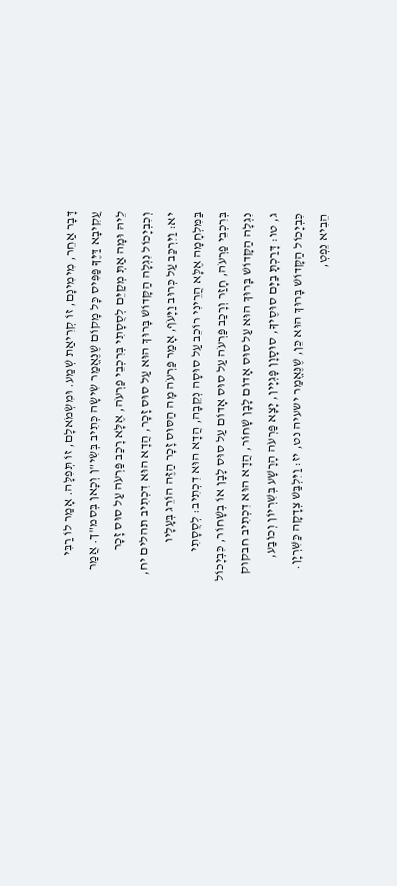דָּבָר אַחֵר, מִימִינָם, זוֹ קְרִיאַת שְׁמַע. וּמִשְׂמֹאלָם, זוֹ תְּפִלָּה. אָמַר לוֹ רַבִּי עֲקִיבָא דַּיֶּךָ פַּפִּיס כָּל מָקוֹם שֶׁנֶּאֱמַר שִׂישָׂה כְּתִיב בְּשִׂי"ן וְכָאן בְּסמ"ך. אֲמַר לֵיהּ וּמָה אַתְּ מְקַיֵּם לְסֻסָתִי בְּרִכְבֵי פַרְעֹה, אֶלָּא רָכַב פַּרְעֹה עַל סוּס זָכָר וְכִבְיָכוֹל נִגְלָה הַקָּדוֹשׁ בָּרוּךְ הוּא עַל סוּס זָכָר, הֲדָא הוּא דִכְתִיב תהלים יח, יא: וַיִּרְכַּב עַל כְּרוּב וַיָּעֹף, אָמַר פַּרְעֹה מָה הַסּוּס זָכָר הַזֶּה הוֹרֵג בְּעָלָיו בַּמִּלְחָמָה אֶלָּא הֲרֵינִי רוֹכֵב עַל סוּסָה נְקֵבָה, הֲדָא הוּא דִכְתִיב: לְסֻסָתִי בְּרִכְבֵי פַרְעֹה, חָזַר וְרָכַב פַּרְעֹה עַל סוּס אָדוֹם עַל סוּס לָבָן אוֹ בְשָׁחוֹר, כִּבְיָכוֹל נִגְלָה הַקָּדוֹשׁ בָּרוּךְ הוּא עַל סוּס אָדוֹם לָבָן שָׁחוֹר, הֲדָא הוּא דִכְתִיב חבקוק ג, טו: דָּרַכְתָּ בַיָּם סוּסֶיךָ, סוּסָוָן פָּגְיָין, יָצָא פַּרְעֹה הָרָשָׁע בְּשִׁרְיוֹן וְכוֹבַע, כִּבְיָכוֹל הַקָּדוֹשׁ בָּרוּךְ הוּא כֵּן, שֶׁנֶּאֱמַר ישעיה נט, יז: וַיִּלְבַּשׁ צְדָקָה כַּשִּׁרְיָן. הֵבִיא נֵפְטְ,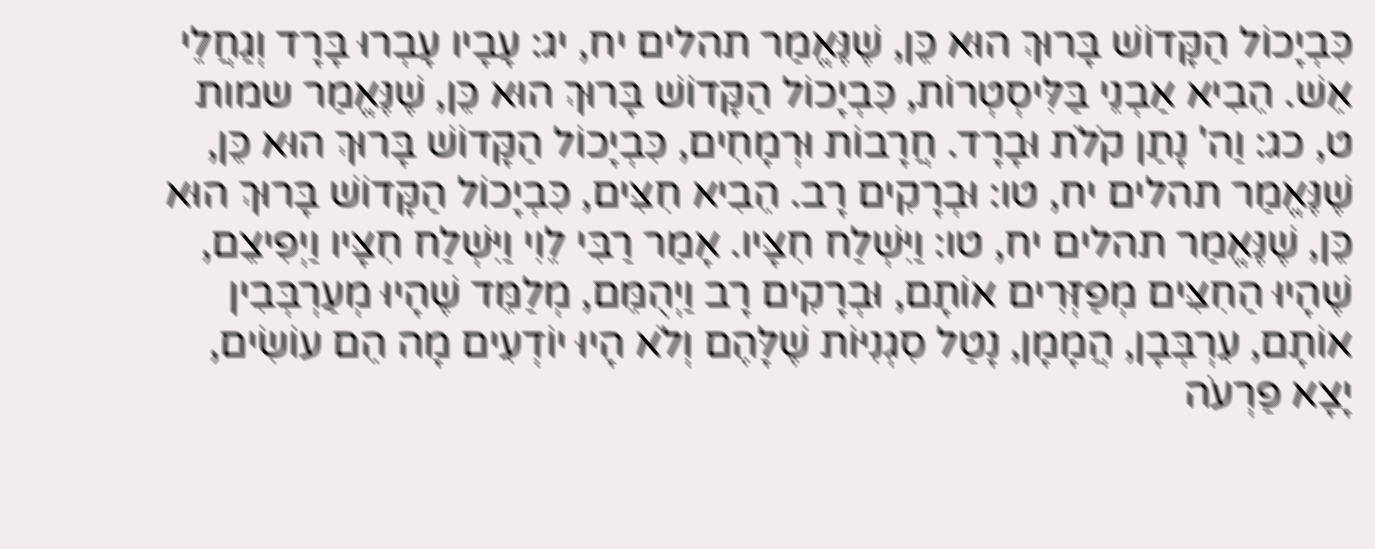כִּבְיָכוֹל הַקָּדוֹשׁ בָּרוּךְ הוּא כֵּן, שֶׁנֶּאֱמַר תהלים יח, יג: עָבָיו עָבְרוּ בָּרָד וְגַחֲלֵי אֵשׁ. הֵבִיא אַבְנֵי בַּלִּיסְטְרוֹת, כִּבְיָכוֹל הַקָּדוֹשׁ בָּרוּךְ הוּא כֵּן, שֶׁנֶּאֱמַר שמות ט, כג: וַה' נָתַן קֹלֹת וּבָרָד. חֲרָבוֹת וּרְמָחִים, כִּבְיָכוֹל הַקָּדוֹשׁ בָּרוּךְ הוּא כֵּן, שֶׁנֶּאֱמַר תהלים יח, טו: וּבְרָקִים רָב. הֵבִיא חִצִּים, כִּבְיָכוֹל הַקָּדוֹשׁ בָּרוּךְ הוּא כֵּן, שֶׁנֶּאֱמַר תהלים יח, טו: וַיִּשְׁלַח חִצָּיו. אָמַר רַבִּי לֵוִי וַיִּשְׁלַח חִצָּיו וַיְפִיצֵם, שֶׁהָיוּ הַחִצִּים מְפַזְּרִים אוֹתָם, וּבְרָקִים רָב וַיְהֻמֵּם, מְלַמֵּד שֶׁהָיוּ מְעַרְבְּבִין אוֹתָם, עִרְבְּבָן, הֲמָמָן, נָטַל סִגְנִיּוֹת שֶׁלָּהֶם וְלֹא הָיוּ יוֹדְעִים מָה הֵם עוֹשִׂים, יָצָא פַרְעֹה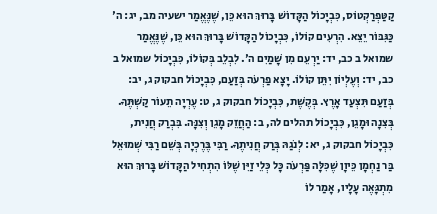קַטַּפְרַקְטוֹס, כִּבְיָכוֹל הַקָּדוֹשׁ בָּרוּךְ הוּא כֵּן, שֶׁנֶּאֱמַר ישעיה מב, יג: ה' כַּגִּבּוֹר יֵצֵא. הִרְעִים קוֹלוֹ, כִּבְיָכוֹל הַקָּדוֹשׁ בָּרוּךְ הוּא כֵּן, שֶׁנֶּאֱמַר שמואל ב כב, יד: יַרְעֵם מִן שָׁמַיִם ה'. לִבְלֵב בְּקוֹלוֹ, כִּבְיָכוֹל שמואל ב כב, יד: וְעֶלְיוֹן יִתֵּן קוֹלוֹ. יָצָא פַרְעֹה בְּזַעַם, כִּבְיָכוֹל חבקוק ג, יב: בְּזַעַם תִּצְעַד אָרֶץ. בְּקֶשֶׁת, כִּבְיָכוֹל חבקוק ג, ט: עֶרְיָה תֵעוֹר קַשְׁתֶּךָ. בְּצִנָה וּמָגֵן, כִּבְיָכוֹל תהלים לה, ב: הַחֲזֵק מָגֵן וְצִנָּה. בִּבְרַק חֲנִית, כִּבְיָכוֹל חבקוק ג, יא: לְנֹגַהּ בְּרַק חֲנִיתֶךָ. רַבִּי בֶּרֶכְיָה בְּשֵׁם רַבִּי שְׁמוּאֵל בַּר נַחְמָן כֵּיוָן שֶׁכִּלָּה פַּרְעֹה כָּל כְּלֵי זַיִּן שֶׁלּוֹ הִתְחִיל הַקָּדוֹשׁ בָּרוּךְ הוּא מִתְגָּאֶה עָלָיו, אָמַר לוֹ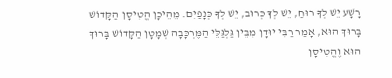רָשָׁע יֵשׁ לְךָ רוּחַ, יֵשׁ לְךָ כְּרוּב, יֵשׁ לְךָ כְּנָפַיִם. מֵהֵיכָן הֱטִיסָן הַקָּדוֹשׁ בָּרוּךְ הוּא, אָמַר רַבִּי יוּדָן מִבֵּין גַּלְגַּלֵּי הַמֶּרְכָּבָה שְׁמָטָן הַקָּדוֹשׁ בָּרוּךְ הוּא וֶהֱטִיסָן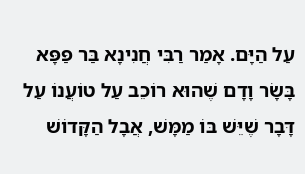עַל הַיָּם. אָמַר רַבִּי חֲנִינָא בַּר פַּפָּא בָּשָׂר וָדָם שֶׁהוּא רוֹכֵב עַל טוֹעֲנוֹ עַל דָּבָר שֶׁיֵּשׁ בּוֹ מַמָּשׁ, אֲבָל הַקָּדוֹשׁ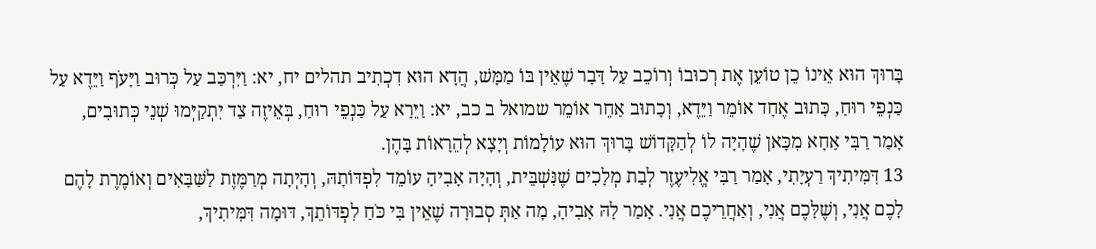בָּרוּךְ הוּא אֵינוֹ כֵן טוֹעֵן אֶת רְכוּבוֹ וְרוֹכֵב עַל דָּבָר שֶׁאֵין בּוֹ מַמָּשׁ, הֲדָא הוּא דִכְתִיב תהלים יח, יא: וַיִּרְכַּב עַל כְּרוּב וַיָּעֹף וַיֵּדֶא עַל כַּנְפֵי רוּחַ, כָּתוּב אֶחָד אוֹמֵר וַיֵּדֶא, וְכָתוּב אַחֵר אוֹמֵר שמואל ב כב, יא: וַיֵּרָא עַל כַּנְפֵי רוּחַ, בְּאֵיזֶה צַד יִתְקַיְּמוּ שְׁנֵי כְּתוּבִים, אָמַר רַבִּי אַחָא מִכָּאן שֶׁהָיָה לוֹ לְהַקָּדוֹשׁ בָּרוּךְ הוּא עוֹלָמוֹת וְיָצָא לְהֵרָאוֹת בָּהֶן.
13 דִּמִּיתִיךְ רַעְיָתִי, אָמַר רַבִּי אֱלִיעֶזֶר לְבַת מְלָכִים שֶׁנִּשְׁבֵּית, וְהָיָה אָבִיהָ עוֹמֵד לִפְדּוֹתָהּ, וְהָיְתָה מְרַמֶּזֶת לַשַּׁבָּאִים וְאוֹמֶרֶת לָהֶם לָכֶם אֲנִי, וְשֶׁלָּכֶם אֲנִי, וְאַחֲרֵיכֶם אֲנִי. אָמַר לָהּ אָבִיהָ, מָה אַתְּ סְבוּרָה שֶׁאֵין בִּי כֹּחַ לִפְדּוֹתֵךְ, דּוּמָה דִּמִּיתִיךְ,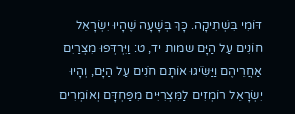דּוֹמִי בִּשְׁתִיקָה. כָּךְ בְּשָׁעָה שֶׁהָיוּ יִשְׂרָאֵל חוֹנִים עַל הַיָּם שמות יד, ט: וַיִּרְדְּפוּ מִצְרַיִם אַחֲרֵיהֶם וַיַּשִֹּׂיגוּ אוֹתָם חֹנִים עַל הַיָּם, וְהָיוּ יִשְׂרָאֵל רוֹמְזִים לַמִּצְרִיִּים מִפַּחְדָּם וְאוֹמְרִים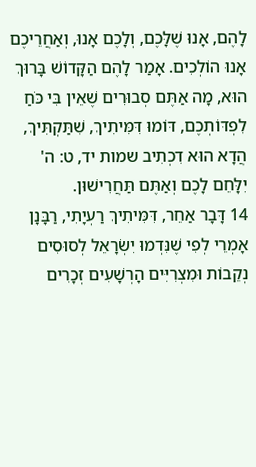לָהֶם, אָנוּ שֶׁלָּכֶם, וְלָכֶם אָנוּ, וְאַחֲרֵיכֶם אָנוּ הוֹלְכִים. אָמַר לָהֶם הַקָּדוֹשׁ בָּרוּךְ הוּא, מָה אַתֶּם סְבוּרִים שֶׁאֵין בִּי כֹּחַ לִפְדּוֹתְכֶם, דּוֹמוּ דִּמִּיתִיךְ, שִׁתַּקְתִּיךְ, הֲדָא הוּא דִכְתִיב שמות יד, ט: ה' יִלָּחֵם לָכֶם וְאַתֶּם תַּחֲרִישׁוּן.
14 דָּבָר אַחֵר, דִּמִּיתִיךְ רַעְיָתִי, רַבָּנָן אָמְרֵי לְפִי שֶׁנִּדְמוּ יִשְׂרָאֵל לְסוּסִים נְקֵבוֹת וּמִצְרִיִּים הָרְשָׁעִים זְכָרִים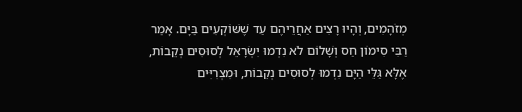מְזֹהָמִים, וְהָיוּ רָצִים אַחֲרֵיהֶם עַד שֶׁשּׁוֹקְעִים בַּיָּם. אָמַר רַבִּי סִימוֹן חַס וְשָׁלוֹם לֹא נִדְמוּ יִשְׂרָאֵל לְסוּסִים נְקֵבוֹת, אֶלָּא גַּלֵּי הַיָּם נִדְמוּ לְסוּסִים נְקֵבוֹת, וּמִצְרִיִּים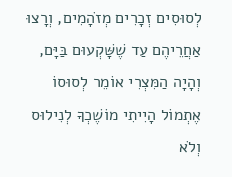לְסוּסִים זְכָרִים מְזֹהָמִים, וְרָצוּ אַחֲרֵיהֶם עַד שֶׁשָּׁקְעוּם בַּיָּם, וְהָיָה הַמִּצְרִי אוֹמֵר לְסוּסוֹ אֶתְמוֹל הָיִיתִי מוֹשֶׁכְךָ לְנִילוּס וְלֹא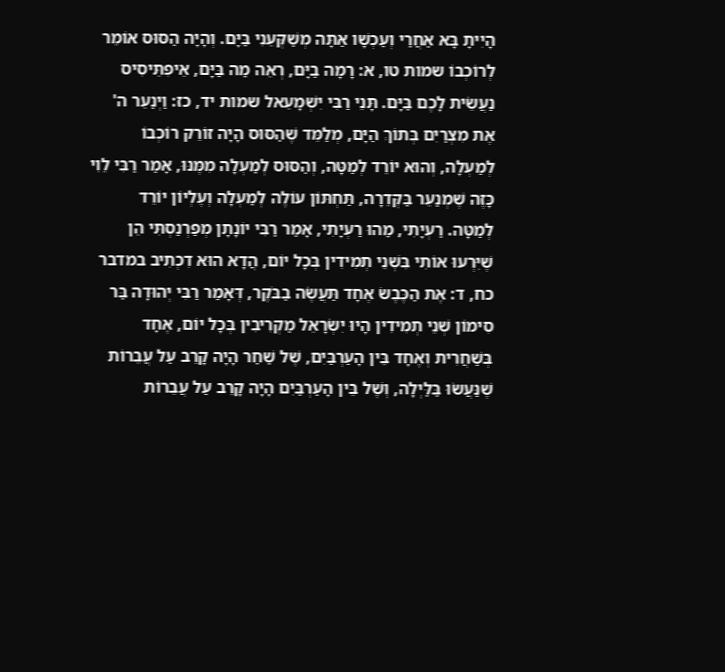הָיִיתָ בָּא אַחֲרַי וְעַכְשָׁו אַתָּה מְשַׁקְּעֵנִי בַּיָּם. וְהָיָה הַסּוּס אוֹמֵר לְרוֹכְבוֹ שמות טו, א: רָמָה בַיָּם, רְאֵה מַה בַּיָּם, אֵיפִתֵּיסִיס נַעֲשֵׂית לָכֶם בַּיָּם. תָּנֵי רַבִּי יִשְׁמָעֵאל שמות יד, כז: וַיְנַעֵר ה' אֶת מִצְרַיִם בְּתוֹךְ הַיָּם, מְלַמֵּד שֶׁהַסּוּס הָיָה זוֹרֵק רוֹכְבוֹ לְמַעְלָה, וְהוּא יוֹרֵד לְמַטָּה, וְהַסּוּס לְמַעְלָה מִמֶּנּוּ, אָמַר רַבִּי לֵוִי כָּזֶה שֶׁמְנַעֵר בַּקְּדֵרָה, תַּחְתּוֹן עוֹלֶה לְמַעְלָה וְעֶלְיוֹן יוֹרֵד לְמַטָּה. רַעְיָתִי, מַהוּ רַעְיָתִי, אָמַר רַבִּי יוֹנָתָן מְפַרְנַסְתִּי הֵן שֶׁיִּרְעוּ אוֹתִי בִּשְׁנֵי תְמִידִין בְּכָל יוֹם, הֲדָא הוּא דִכְתִיב במדבר כח, ד: אֶת הַכֶּבֶשׂ אֶחָד תַּעֲשֶׂה בַבֹּקֶר, דְּאָמַר רַבִּי יְהוּדָה בַּר סִימוֹן שְׁנֵי תְמִידִין הָיוּ יִשְׂרָאֵל מַקְרִיבִין בְּכָל יוֹם, אֶחָד בְּשַׁחֲרִית וְאֶחָד בֵּין הָעַרְבַּיִם, שֶׁל שַׁחַר הָיָה קָרֵב עַל עֲבֵרוֹת שֶׁנַּעֲשׂוּ בַּלַּיְלָה, וְשֶׁל בֵּין הָעַרְבַּיִם הָיָה קָרֵב עַל עֲבֵרוֹת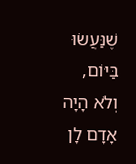שֶׁנַּעֲשׂוּ בַּיּוֹם, וְלֹא הָיָה אָדָם לָן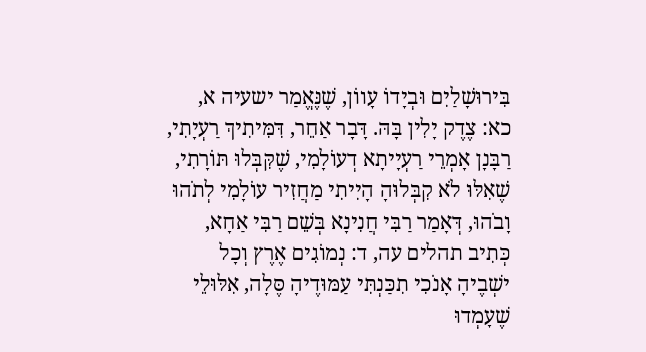בִּירוּשָׁלַיִם וּבְיָדוֹ עָווֹן, שֶׁנֶּאֱמַר ישעיה א, כא: צֶדֶק יָלִין בָּהּ. דָּבָר אַחֵר, דִּמִּיתִיךְ רַעְיָתִי, רַבָּנָן אָמְרֵי רַעְיָיתָא דְעוֹלָמִי, שֶׁקִּבְּלוּ תּוֹרָתִי, שֶׁאִלּוּ לֹא קִבְּלוּהָ הָיִיתִי מַחֲזִיר עוֹלָמִי לְתֹהוּ וָבֹהוּ, דְּאָמַר רַבִּי חֲנִינָא בְּשֵׁם רַבִּי אַחָא, כְּתִיב תהלים עה, ד: נְמוֹגִים אֶרֶץ וְכָל ישְׁבֶיהָ אָנֹכִי תִכַּנְתִּי עַמּוּדֶיהָ סֶּלָה, אִלּוּלֵי שֶׁעָמְדוּ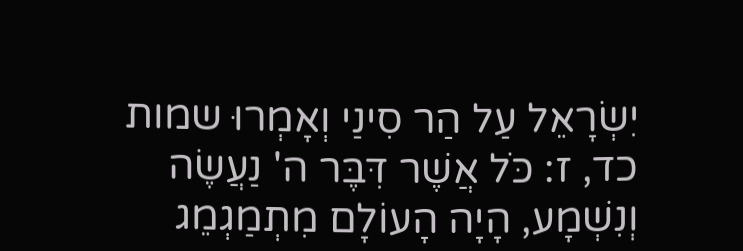יִשְׂרָאֵל עַל הַר סִינַי וְאָמְרוּ שמות כד, ז: כֹּל אֲשֶׁר דִּבֶּר ה' נַעֲשֶׂה וְנִשְׁמָע, הָיָה הָעוֹלָם מִתְמַגְמֵג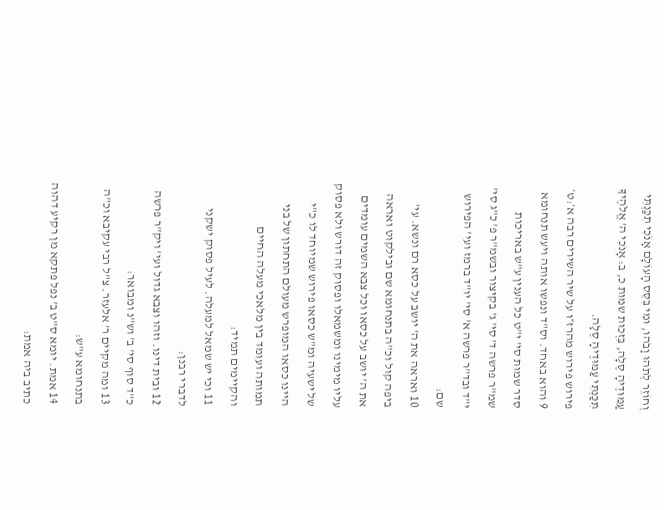וְחוֹזֵר לְתֹהוּ וָבֹהוּ, וּמִי בִּסֵּס הָעוֹלָם אָנֹכִי תִכַּנְתִּי עַמּוּדֶיהָ סֶּלָה, בִּזְכוּת שמות כ, ב: אָנֹכִי ה' אֱלֹהֶיךָ תִּכַּנְתִּי עַמּוּדֶיהָ סֶּלָה.
פירוש פירוש מהרז״ו על שיר השירים רבה א׳:ט׳
9 והוא באחד. וס"ד ונפשו אותה ויעש תנחומא סדר שמות סי' י"ט כל הענין ע"ש באריכות שמ"ר פרשה ד' סי' ג' בקיצור ובשמ"ר פ' כ"ג סי' י"ד ובד"ר פרשה א' סי' יו"ד ברמז ועי' הפירוש שם:
10 ואראה את ה' יושב על כסא רם ונשא. עי' ביפה קול וכ"ה בתנחומא שם ובילקוט ואראה את ה' יושב על כסאו וכל צבא השמים עומדים עליו מימינו ומשמאלו ופסוק זה דורש ולא פסוק של ישעיה ומ"ש כסאו פירוש שמיוחד לו כ"י היינו כסאו המופרש מעולם התחתון של בני תמותה ועומד בין מלאכי מעלה החיים והקיימים תמיד:
11 וכי יש שמאל למעלה. לעיל פסוק ישקני לדברי רבנן:
12 ובית דינו. וזהו וצבא גדול ועי' ויק"ר פרשה כ"ד סוף סי' ב' וש"נ ומבואר:
13 ומה מקיים ר' אלעזר. צ"ל רבי עקיבא וכ"ה בתנחומא ע"ש:
14 אמת. יומא ס"ט ב' נפל פתקא מן רקיע דהוה כתיב ביה אמת: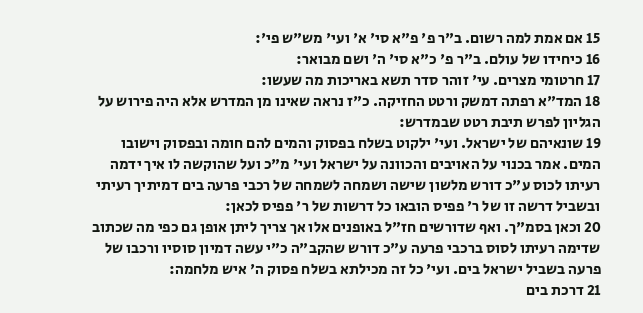15 אם אמת למה רשום. ב"ר פ' פ"א סי' א' ועי' מש"ש פי':
16 כיחידו של עולם. ב"ר פ' כ"א סי' ה' ושם מבואר:
17 חרטומי מצרים. עי' זוהר סדר תשא באריכות מה שעשו:
18 המד"א רפתה דמשק ורטט החזיקה. כ"ז נראה שאינו מן המדרש אלא היה פירוש על הגליון לפרש תיבת רטט שבמדרש:
19 שונאיהם של ישראל. ועי' ילקוט בשלח בפסוק והמים להם חומה ובפסוק וישובו המים. אמר בכנוי על האויבים והכוונה על ישראל ועי' מ"כ ועל שהוקשה לו איך ידמה רעיתו לכוס ע"כ דורש מלשון שישה ושמחה לשמחה של רכבי פרעה בים דמיתיך רעיתי ובשביל דרשה זו של ר' פפיס הובאו כל דרשות של ר' פפיס לכאן:
20 וכאן בסמ"ך. ואף שדורשים חז"ל באופנים אלו אך צריך ליתן אופן גם כפי מה שכתוב שדימה רעיתו לסוס ברכבי פרעה ע"כ דורש שהקב"ה כ"י עשה דמיון סוסיו ורכבו של פרעה בשביל ישראל בים. ועי' כל זה מכילתא בשלח פסוק ה' איש מלחמה:
21 דרכת בים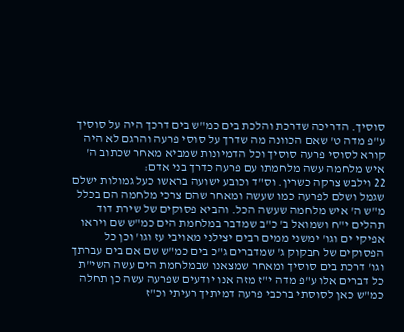סוסיך. הדריכה שדרכת והלכת בים כמ"ש בים דרכך היה על סוסיך ע"פ מדה ט' שאם הכוונה מה שדרך על סוסי פרעה והרגם לא היה קורא לסוסי פרעה סוסיך וכל הדמיונות שמביא מאחר שכתוב ה' איש מלחמה עשה מלחמתו עם פרעה כדרך בני אדם:
22 וילבש צרקה כשרין. וס"ד וכובע ישועה בראשו כעל גמולות ישלם שגמל ושלם לפרעה כמו שעשה ומאחר שהם צרכי מלחמה הם בכלל מ"ש ה' איש מלחמה שעשה הכל. והביא פסוקים של שירת דוד תהלים י"ח ושמואל ב' כ"ב שמדבר במלחמת הים כמ"ש שם ויראו אפיקי ים וגו' ימשני ממים רבים יצילני מאויבי עז וגו' וכן כל הפסוקים של חבקוק ג' שמדברים ג"כ בים כמ"ש שם אם בים עברתך וגו' דרכת בים סוסיך ומאחר שמצאנו שבמלחמת הים עשה השי"ת כל דברים אלו ע"פ מדה י"ז מזה אנו יודעים שפרעה עשה כן תחלה כמ"ש כאן לסוסתי ברכבי פרעה דמיתיך רעיתי וכ"ז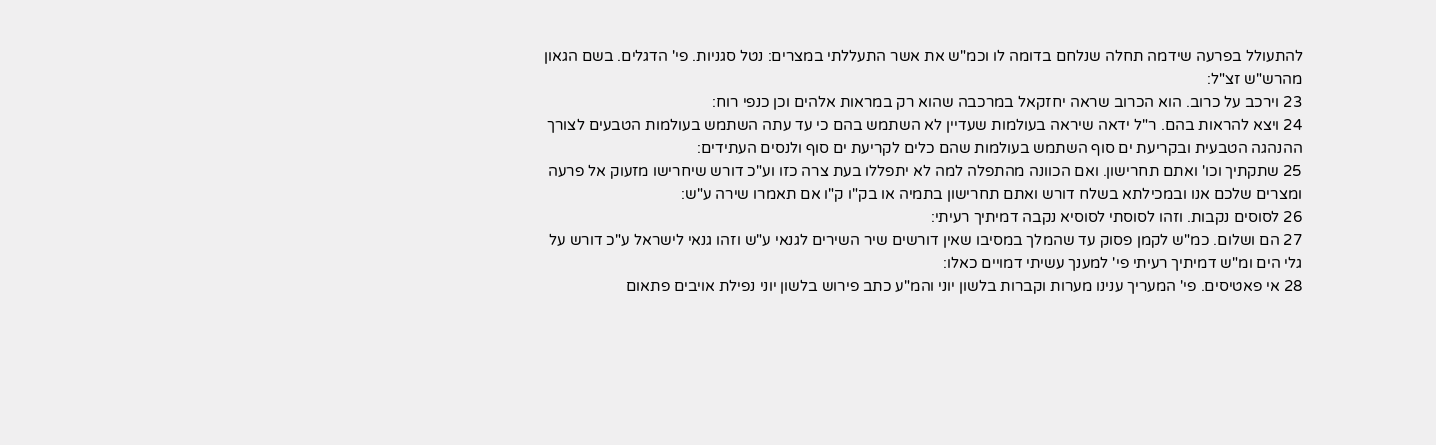להתעולל בפרעה שידמה תחלה שנלחם בדומה לו וכמ"ש את אשר התעללתי במצרים: נטל סגניות. פי' הדגלים. בשם הגאון מהרש"ש זצ"ל:
23 וירכב על כרוב. הוא הכרוב שראה יחזקאל במרכבה שהוא רק במראות אלהים וכן כנפי רוח:
24 ויצא להראות בהם. ר"ל ידאה שיראה בעולמות שעדיין לא השתמש בהם כי עד עתה השתמש בעולמות הטבעים לצורך ההנהגה הטבעית ובקריעת ים סוף השתמש בעולמות שהם כלים לקריעת ים סוף ולנסים העתידים:
25 שתקתיך וכו' ואתם תחרישון. ואם הכוונה מהתפלה למה לא יתפללו בעת צרה כזו וע"כ דורש שיחרישו מזעוק אל פרעה ומצרים שלכם אנו ובמכילתא בשלח דורש ואתם תחרישון בתמיה או בק"ו ק"ו אם תאמרו שירה ע"ש:
26 לסוסים נקבות. וזהו לסוסתי לסוסיא נקבה דמיתיך רעיתי:
27 הם ושלום. כמ"ש לקמן פסוק עד שהמלך במסיבו שאין דורשים שיר השירים לגנאי ע"ש וזהו גנאי לישראל ע"כ דורש על גלי הים ומ"ש דמיתיך רעיתי פי' למענך עשיתי דמויים כאלו:
28 אי פאטיסים. פי' המעריך ענינו מערות וקברות בלשון יוני והמ"ע כתב פירוש בלשון יוני נפילת אויבים פתאום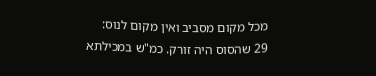מכל מקום מסביב ואין מקום לנוס:
29 שהסוס היה זורק. כמ"ש במכילתא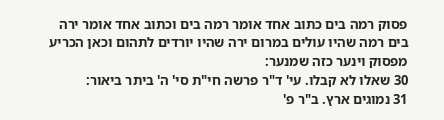פסוק רמה בים כתוב אחד אומר רמה בים וכתוב אחד אומר ירה בים רמה שהיו עולים במרום ירה שהיו יורדים לתהום וכאן הכריע מפסוק וינער כזה שמנער:
30 שאלו לא קבלו. עי' ד"ר פרשה חי"ת סי' ה' ביתר ביאור:
31 נמוגים ארץ. ב"ר פ'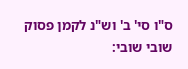ס"ו סי' ב' וש"נ לקמן פסוק שובי שובי: